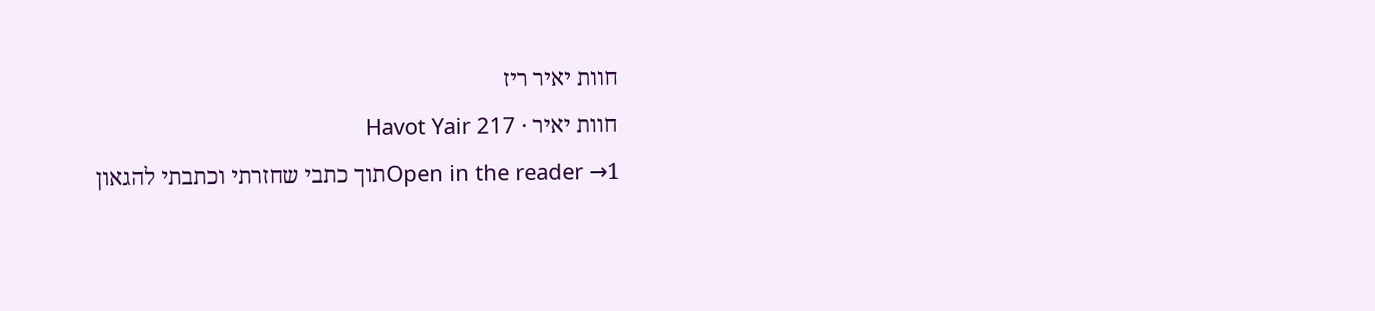חוות יאיר ריז
חוות יאיר · Havot Yair 217
Open in the reader →1תוך כתבי שחזרתי וכתבתי להגאון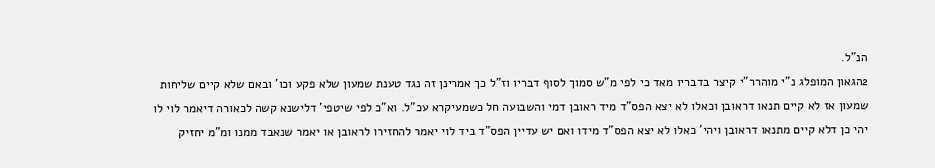הנ"ל.
2הגאון המופלג נ"י מוהרר"י קיצר בדבריו מאד כי לפי מ"ש סמוך לסוף דבריו וז"ל כך אמרינן זה נגד טענת שמעון שלא פקע וכו' ובאם שלא קיים שליחות שמעון אז לא קיים תנאו דראובן וכאלו לא יצא הפס"ד מיד ראובן דמי והשבועה חל כשמעיקרא עכ"ל. וא"כ לפי שיטפי' דלישנא קשה לכאורה דיאמר לוי לו יהי כן דלא קיים מתנאו דראובן ויהי' כאלו לא יצא הפס"ד מידו ואם יש עדיין הפס"ד ביד לוי יאמר להחזירו לראובן או יאמר שנאבד ממנו ומ"מ יחזיק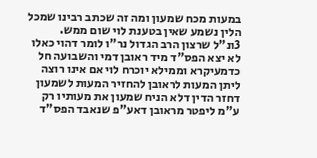במעות מכח שמעון ומה זה שכתב רבינו שמכל הלין נשמע שאין בטענת לוי שום ממש.
3ונ"ל שרצון הרב הגדול נר"ו לומר דהוי כאלו לא יצא הפס"ד מיד ראובן דמי והשבועה חל כדמעיקרא וממילא יוכרח לוי אם אינו רוצה ליתן המעות לראובן להחזיר המעות לשמעון דחזר הדין דלא הניח שמעון את מעותיו רק ע"מ ליפטר מראובן דאע"פ שנאבד הפס"ד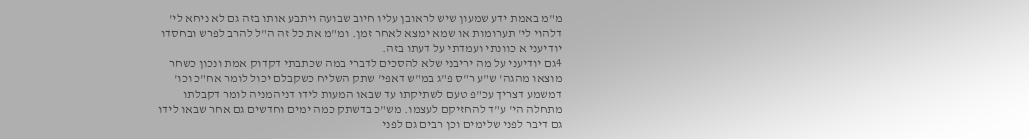מ"מ באמת ידע שמעון שיש לראובן עליו חיוב שבועה ויתבע אותו בזה גם לא ניחא לי' דלהוי לי' תערומות או שמא ימצא לאחר זמן. ומ"מ את כל זה ה"ל להרב לפרש ובחסדו יודיעני א כוונתי ועמדתי על דעתו בזה.
4גם יודיעני על מה יריבני שלא להסכים לדברי במה שכתבתי דקדוק אמת ונכון כשחר מוצאו מהגה' ש"ע ר"ס פ"ג במ"ש דאפי' שתק השליח כשקבלם יכול לומר אח"כ וכו' דמשמע דצריך עכ"פ טעם לשתיקתו עד שבאו המעות לידו דניהמניה לומר דקבלתו מתחלה הי' ע"ד להחזיקם לעצמו. מש"כ בדשתק כמה ימים וחדשים גם אחר שבאו לידו גם דיבר לפני שלימים וכן רבים גם לפני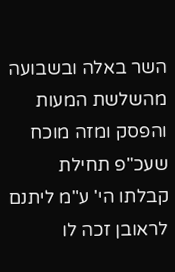השר באלה ובשבועה מהשלשת המעות והפסק ומזה מוכח שעכ"פ תחילת קבלתו הי' ע"מ ליתנם לראובן זכה לו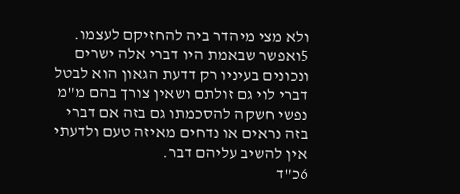ולא מצי מיהדר ביה להחזיקם לעצמו.
5ואפשר שבאמת היו דברי אלה ישרים ונכונים בעיניו רק דדעת הגאון הוא לבטל דברי לוי גם זולתם ושאין צורך בהם מ"מ נפשי חשקה להסכמתו גם בזה אם דברי בזה נראים או נדחים מאיזה טעם ולדעתי אין להשיב עליהם דבר.
6כ"ד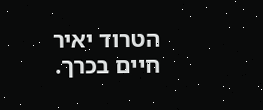הטרוד יאיר חיים בכרך.